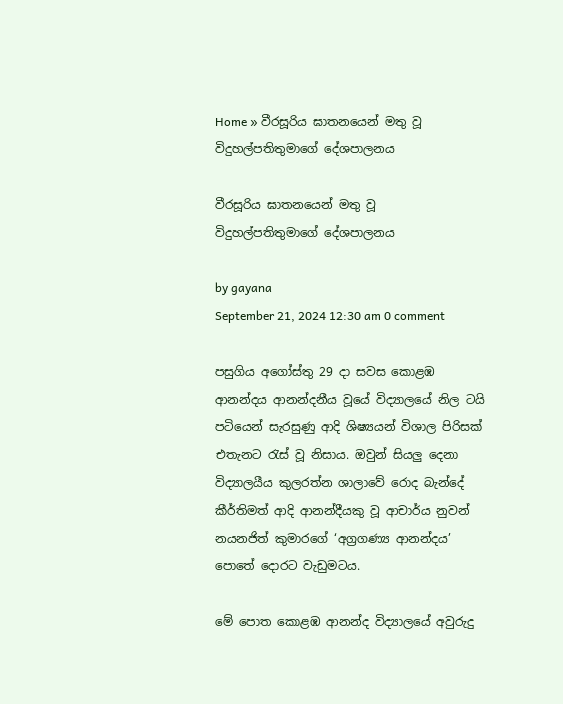Home » වීරසූරිය ඝාතනයෙන් මතු වූ විදුහල්පතිතුමාගේ දේශපාලනය

වීරසූරිය ඝාතනයෙන් මතු වූ විදුහල්පතිතුමාගේ දේශපාලනය

by gayana
September 21, 2024 12:30 am 0 comment

පසුගිය අගෝස්තු 29 දා සවස කොළඹ ආනන්දය ආනන්දනීය වූයේ විද්‍යාලයේ නිල ටයි පටියෙන් සැරසුණු ආදි ශිෂ්‍යයන් විශාල පිරිසක් එතැනට රැස් වූ නිසාය. ඔවුන් සියලු දෙනා විද්‍යාලයීය කුලරත්න ශාලාවේ රොද බැන්දේ කීර්තිමත් ආදි ආනන්දීයකු වූ ආචාර්ය නුවන් නයනජිත් කුමාරගේ ‘අග්‍රගණ්‍ය ආනන්දය’ පොතේ දොරට වැඩුමටය.

මේ පොත කොළඹ ආනන්ද විද්‍යාලයේ අවුරුදු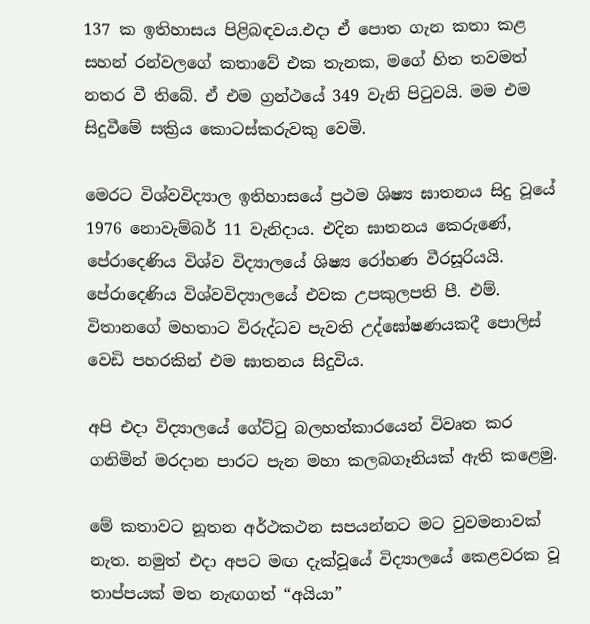137 ක ඉතිහාසය පිළිබඳවය.එදා ඒ පොත ගැන කතා කළ සහන් රන්වලගේ කතාවේ එක තැනක, මගේ හිත තවමත් නතර වී තිබේ. ඒ එම ග්‍රන්ථයේ 349 වැනි පිටුවයි. මම එම සිදුවීමේ සක්‍රිය කොටස්කරුවකු වෙමි.

මෙරට විශ්වවිද්‍යාල ඉතිහාසයේ ප්‍රථම ශිෂ්‍ය ඝාතනය සිදු වූයේ 1976 නොවැම්බර් 11 වැනිදාය. එදින ඝාතනය කෙරුණේ, පේරාදෙණිය විශ්ව විද්‍යාලයේ ශිෂ්‍ය රෝහණ වීරසූරියයි. පේරාදෙණිය විශ්වවිද්‍යාලයේ එවක උපකුලපති පී. එම්. විතානගේ මහතාට විරුද්ධව පැවති උද්ඝෝෂණයකදී පොලිස් වෙඩි පහරකින් එම ඝාතනය සිදුවිය.

අපි එදා විද්‍යාලයේ ගේට්ටු බලහත්කාරයෙන් විවෘත කර ගනිමින් මරදාන පාරට පැන මහා කලබගෑනියක් ඇති කළෙමු.

මේ කතාවට නූතන අර්ථකථන සපයන්නට මට වුවමනාවක් නැත. නමුත් එදා අපට මඟ දැක්වූයේ විද්‍යාලයේ කෙළවරක වූ තාප්පයක් මත නැඟගත් “අයියා”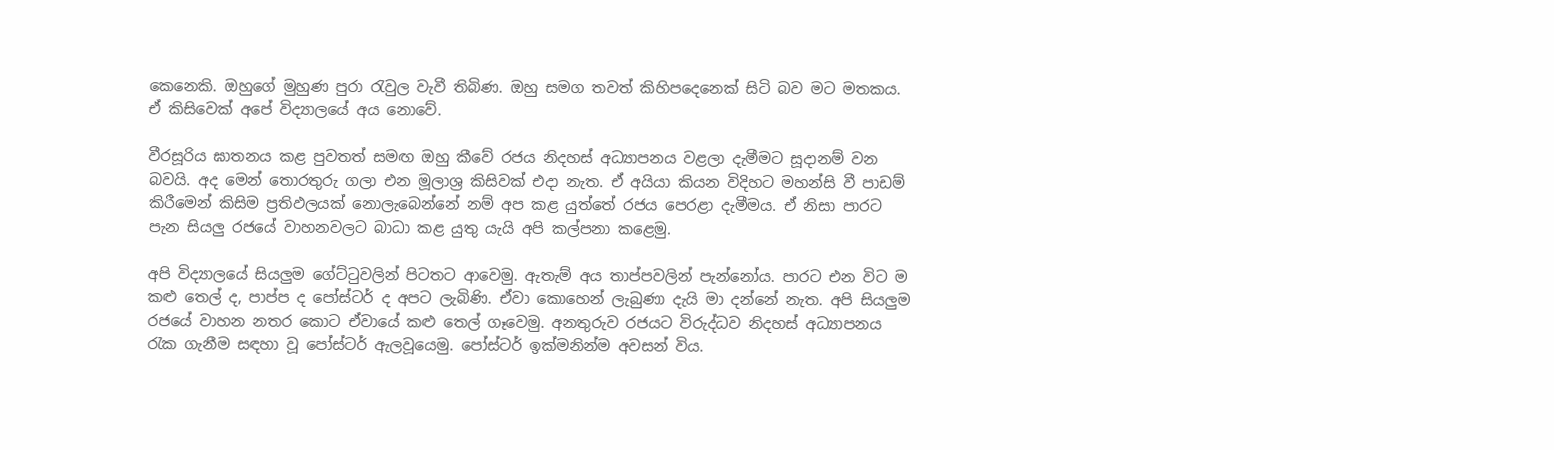කෙනෙකි. ඔහුගේ මුහුණ පුරා රැවුල වැවී තිබිණ. ඔහු සමග තවත් කිහිපදෙනෙක් සිටි බව මට මතකය. ඒ කිසිවෙක් අපේ විද්‍යාලයේ අය නොවේ.

වීරසූරිය ඝාතනය කළ පුවතත් සමඟ ඔහු කීවේ රජය නිදහස් අධ්‍යාපනය වළලා දැමීමට සූදානම් වන බවයි. අද මෙන් තොරතුරු ගලා එන මූලාශ්‍ර කිසිවක් එදා නැත. ඒ අයියා කියන විදිහට මහන්සි වී පාඩම් කිරීමෙන් කිසිම ප්‍රතිඵලයක් නොලැබෙන්නේ නම් අප කළ යුත්තේ රජය පෙරළා දැමීමය. ඒ නිසා පාරට පැන සියලු රජයේ වාහනවලට බාධා කළ යුතු යැයි අපි කල්පනා කළෙමු.

අපි විද්‍යාලයේ සියලුම ගේට්ටුවලින් පිටතට ආවෙමු. ඇතැම් අය තාප්පවලින් පැන්නෝය. පාරට එන විට ම කළු තෙල් ද, පාප්ප ද පෝස්ටර් ද අපට ලැබිණි. ඒවා කොහෙන් ලැබුණා දැයි මා දන්නේ නැත. අපි සියලුම රජයේ වාහන නතර කොට ඒවායේ කළු තෙල් ගෑවෙමු. අනතුරුව රජයට විරුද්ධව නිදහස් අධ්‍යාපනය රැක ගැනීම සඳහා වූ පෝස්ටර් ඇලවූයෙමු. පෝස්ටර් ඉක්මනින්ම අවසන් විය.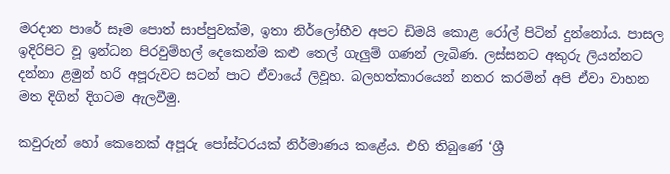මරදාන පාරේ සෑම පොත් සාප්පුවක්ම, ඉතා නිර්ලෝභීව අපට ඩිමයි කොළ රෝල් පිටින් දුන්නෝය. පාසල ඉදිරිපිට වූ ඉන්ධන පිරවුම්හල් දෙකෙන්ම කළු තෙල් ගැලුම් ගණන් ලැබිණ. ලස්සනට අකුරු ලියන්නට දන්නා ළමුන් හරි අපූරුවට සටන් පාට ඒවායේ ලිවූහ. බලහත්කාරයෙන් නතර කරමින් අපි ඒවා වාහන මත දිගින් දිගටම ඇලවීමු.

කවුරුන් හෝ කෙනෙක් අපූරු පෝස්ටරයක් නිර්මාණය කළේය. එහි තිබුණේ ‘ශ්‍රී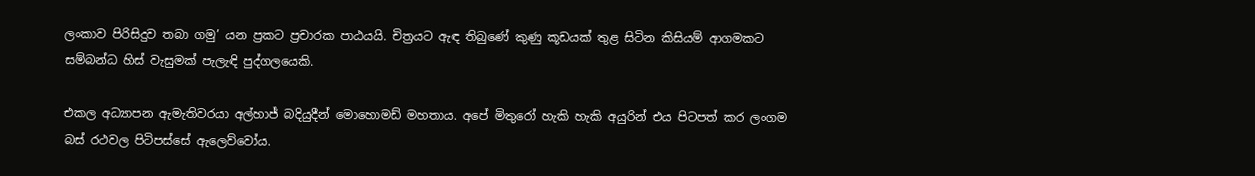ලංකාව පිරිසිදුව තබා ගමු’ යන ප්‍රකට ප්‍රචාරක පාඨයයි. චිත්‍රයට ඇඳ තිබුණේ කුණු කූඩයක් තුළ සිටින කිසියම් ආගමකට සම්බන්ධ හිස් වැසුමක් පැලැඳි පුද්ගලයෙකි.

එකල අධ්‍යාපන ඇමැතිවරයා අල්හාජ් බදි‍යුදීන් මොහොමඩ් මහතාය. අපේ මිතුරෝ හැකි හැකි අයුරින් එය පිටපත් කර ලංගම බස් රථවල පිටිපස්සේ ඇලෙව්වෝය.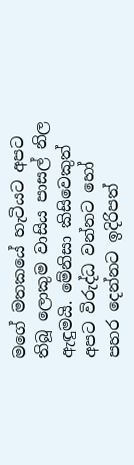මගේ මතකයේ හැටියට අපට තිබූ ලොකුම වාසිය පාසල් නිල ඇඳුමයි. මේනිසා කිසිවෙකුත් අපට විරුද්ධ වන්නට හෝ පහර දෙන්නට ඉදිරිපත්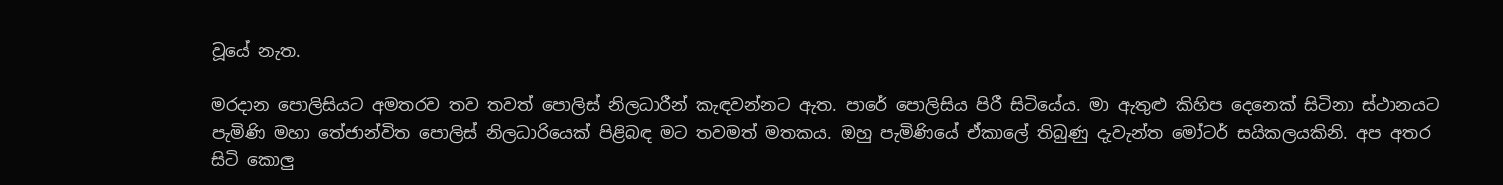වූයේ නැත.

මරදාන පොලිසියට අමතරව තව තවත් පොලිස් නිලධාරීන් කැඳවන්නට ඇත. පාරේ පොලිසිය පිරී සිටියේය. මා ඇතුළු කිහිප දෙනෙක් සිටිනා ස්ථානයට පැමිණි මහා තේජාන්විත පොලිස් නිලධාරියෙක් පිළිබඳ මට තවමත් මතකය. ඔහු පැමිණියේ ඒකාලේ තිබුණු දැවැන්ත මෝටර් සයිකලයකිනි. අප අතර සිටි කොලු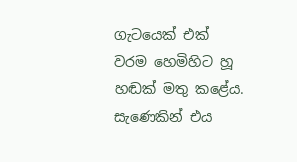ගැටයෙක් එක් වරම හෙමිහිට හූ හඬක් මතු කළේය. සැණෙකින් එය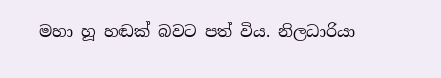මහා හූ හඬක් බවට පත් විය. නිලධාරියා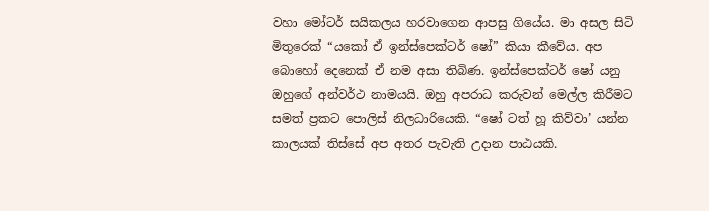වහා මෝටර් සයිකලය හරවාගෙන ආපසු ගියේය. මා අසල සිටි මිතුරෙක් “යකෝ ඒ ඉන්ස්පෙක්ටර් ෂෝ” කියා කීවේය. අප බොහෝ දෙනෙක් ඒ නම අසා තිබිණ. ඉන්ස්පෙක්ටර් ෂෝ යනු ඔහුගේ අන්වර්ථ නාමයයි. ඔහු අපරාධ කරුවන් මෙල්ල කිරීමට සමත් ප්‍රකට පොලිස් නිලධාරියෙකි. “ෂෝ ටත් හූ කිව්වා’ යන්න කාලයක් තිස්සේ අප අතර පැවැති උදාන පාඨයකි.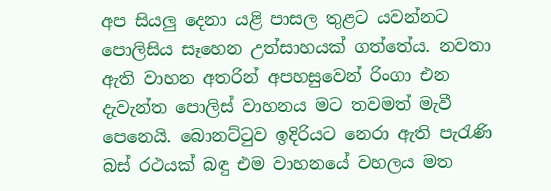අප සියලු දෙනා යළි පාසල තුළට යවන්නට පොලිසිය සෑහෙන උත්සාහයක් ගත්තේය. නවතා ඇති වාහන අතරින් අපහසුවෙන් රිංගා එන දැවැන්ත පොලිස් වාහනය මට තවමත් මැවී පෙනෙයි. බොනට්ටුව ඉදිරියට නෙරා ඇති පැරැණි බස් රථයක් බඳු එම වාහනයේ වහලය මත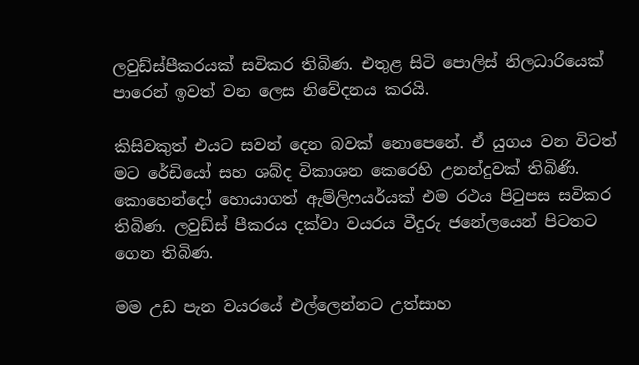ලවුඩ්ස්පීකරයක් සවිකර තිබිණ. එතුළ සිටි පොලිස් නිලධාරියෙක් පාරෙන් ඉවත් වන ලෙස නිවේදනය කරයි.

කිසිවකුත් එයට සවන් දෙන බවක් නොපෙනේ. ඒ යුගය වන විටත් මට රේඩියෝ සහ ශබ්ද විකාශන කෙරෙහි උනන්දුවක් තිබිණි.  කොහෙන්දෝ හොයාගත් ඇම්ලිෆයර්යක් එම රථය පිටුපස සවිකර තිබිණ. ලවුඩ්ස් පීකරය දක්වා වයරය වීදුරු ජනේලයෙන් පිටතට ගෙන තිබිණ.

මම උඩ පැන වයරයේ එල්ලෙන්නට උත්සාහ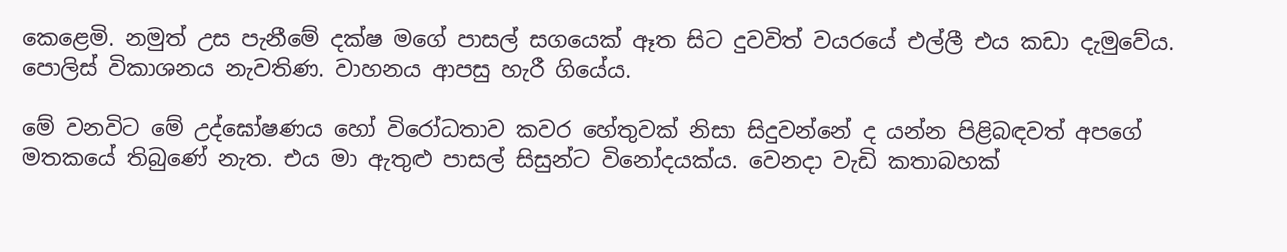කෙළෙමි. නමුත් උස පැනීමේ දක්ෂ මගේ පාසල් සගයෙක් ඈත සිට දුවවිත් වයරයේ එල්ලී එය කඩා දැමුවේය. පොලිස් විකාශනය නැවතිණ. වාහනය ආපසු හැරී ගියේය.

මේ වනවිට මේ උද්ඝෝෂණය හෝ විරෝධතාව කවර හේතුවක් නිසා සිදුවන්නේ ද යන්න පිළිබඳවත් අපගේ මතකයේ තිබුණේ නැත. එය මා ඇතුළු පාසල් සිසුන්ට විනෝදයක්ය. වෙනදා වැඩි කතාබහක්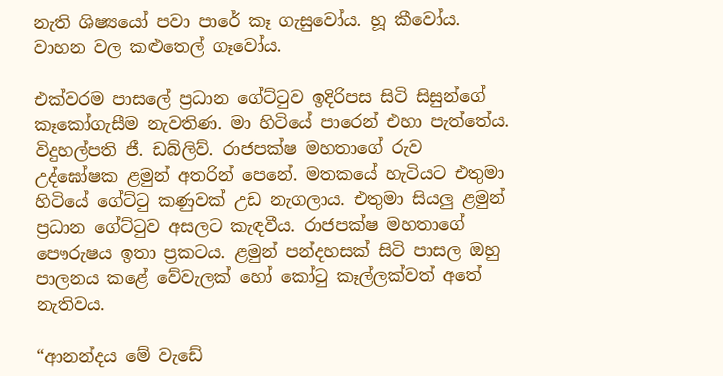නැති ශිෂ්‍යයෝ පවා පාරේ කෑ ගැසුවෝය. හූ කීවෝය. වාහන වල කළුතෙල් ගෑවෝය.

එක්වරම පාසලේ ප්‍රධාන ගේට්ටුව ඉදිරිපස සිටි සිසුන්ගේ කෑකෝගැසීම නැවතිණ. මා හිටියේ පාරෙන් එහා පැත්තේය. විදුහල්පති ජී. ඩබ්ලිව්. රාජපක්ෂ මහතාගේ රුව උද්ඝෝෂක ළමුන් අතරින් පෙනේ. මතකයේ හැටියට එතුමා හිටියේ ගේට්ටු කණුවක් උඩ නැගලාය. එතුමා සියලු ළමුන් ප්‍රධාන ගේට්ටුව අසලට කැඳවීය. රාජපක්ෂ මහතාගේ පෞරුෂය ඉතා ප්‍රකටය. ළමුන් පන්දහසක් සිටි පාසල ඔහු පාලනය කළේ වේවැලක් හෝ කෝටු කෑල්ලක්වත් අතේ නැතිවය.

“ආනන්දය මේ වැඩේ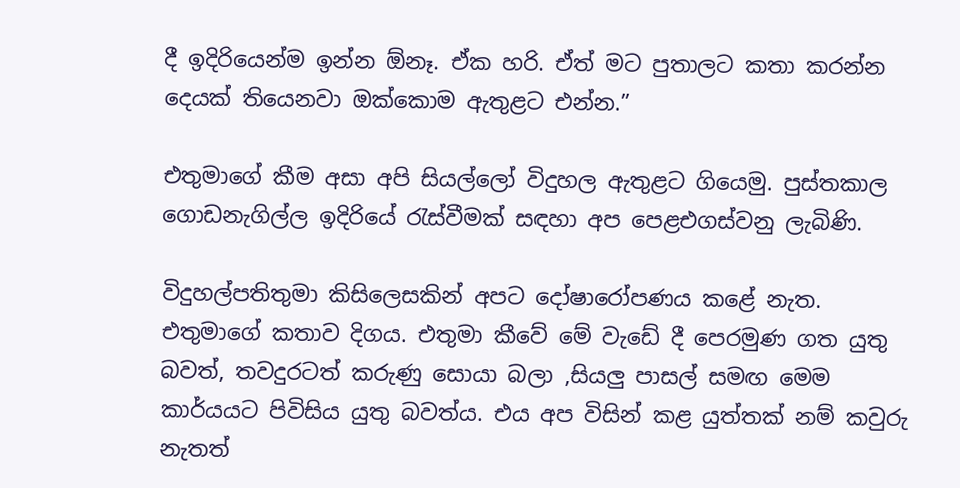දී ඉදිරියෙන්ම ඉන්න ඕනෑ. ඒක හරි. ඒත් මට පුතාලට කතා කරන්න දෙයක් තියෙනවා ඔක්කොම ඇතුළට එන්න.”

එතුමාගේ කීම අසා අපි සියල්ලෝ විදුහල ඇතුළට ගියෙමු. පුස්තකාල ගොඩනැගිල්ල ඉදිරියේ රැස්වීමක් සඳහා අප පෙළඑගස්වනු ලැබිණි.

විදුහල්පතිතුමා කිසිලෙසකින් අපට දෝෂාරෝපණය කළේ නැත. එතුමාගේ කතාව දිගය. එතුමා කීවේ මේ වැඩේ දී පෙරමුණ ගත යුතු බවත්, තවදුරටත් කරුණු සොයා බලා ,සියලු පාසල් සමඟ මෙම කාර්යයට පිවිසිය යුතු බවත්ය. එය අප විසින් කළ යුත්තක් නම් කවුරු නැතත්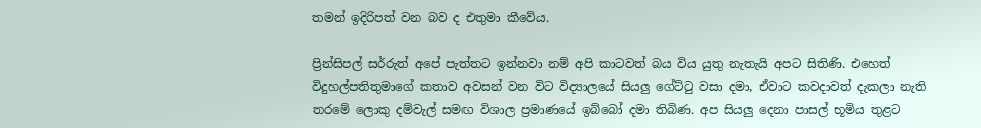තමන් ඉදිරිපත් වන බව ද එතුමා කීවේය.

ප්‍රින්සිපල් සර්රුත් අපේ පැත්තට ඉන්නවා නම් අපි කාටවත් බය විය යුතු නැතැයි අපට සිතිණි. එහෙත් විදුහල්පතිතුමාගේ කතාව අවසන් වන විට විද්‍යාලයේ සියලු ගේට්ටු වසා දමා, ඒවාට කවදාවත් දැකලා නැති තරමේ ලොකු දම්වැල් සමඟ විශාල ප්‍රමාණයේ ඉබ්බෝ දමා තිබිණ. අප සියලු දෙනා පාසල් භූමිය තුළට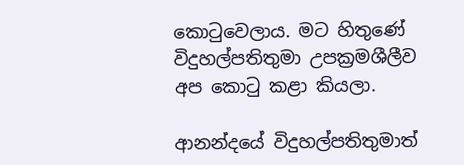කොටුවෙලාය. මට හිතුණේ විදුහල්පතිතුමා උපක්‍රමශීලීව අප කොටු කළා කියලා.

ආනන්දයේ විදුහල්පතිතුමාත්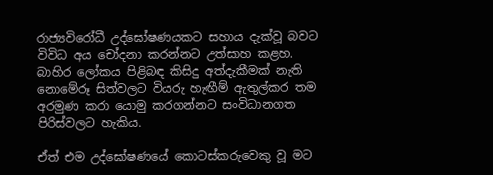රාජ්‍යවිරෝධී උද්ඝෝෂණයකට සහාය දැක්වූ බවට විවිධ අය චෝදනා කරන්නට උත්සාහ කළහ. බාහිර ලෝකය පිළිබඳ කිසිදු අත්දැකීමක් නැති නොමේරූ සිත්වලට වියරු හැඟීම් ඇතුල්කර තම අරමුණ කරා යොමු කරගන්නට සංවිධානගත පිරිස්වලට හැකිය.

ඒත් එම උද්ඝෝෂණයේ කොටස්කරුවෙකු වූ මට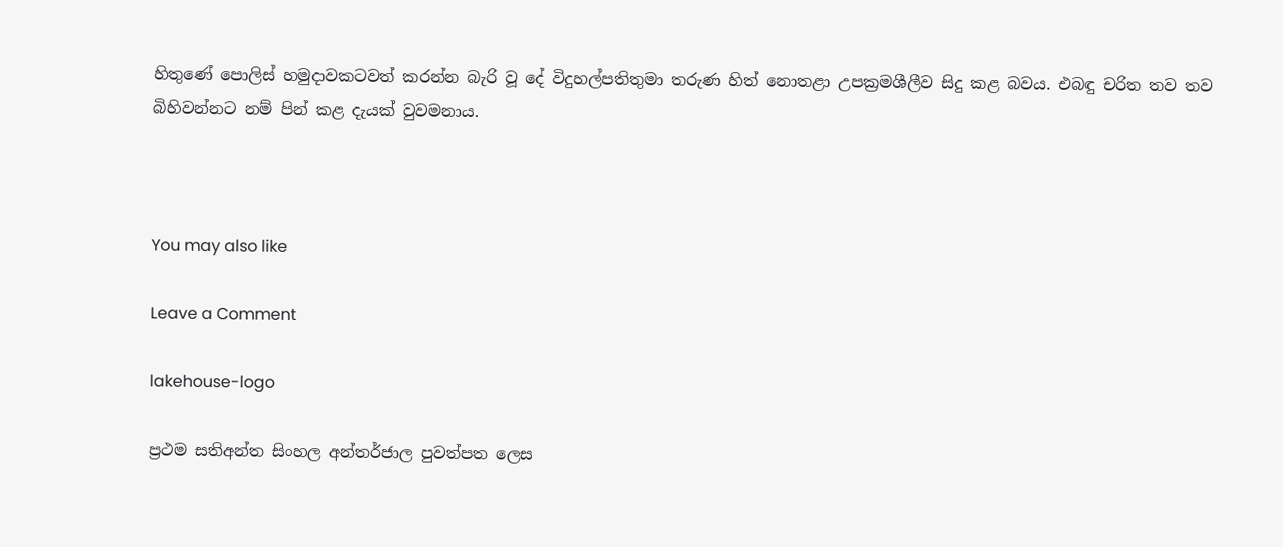හිතුණේ පොලිස් හමුදාවකටවත් කරන්න බැරි වූ දේ විදුහල්පතිතුමා තරුණ හිත් නොතළා උපක්‍රමශීලීව සිදු කළ බවය. එබඳු චරිත තව තව බිහිවන්නට නම් පින් කළ දැයක් වුවමනාය.



You may also like

Leave a Comment

lakehouse-logo

ප්‍රථම සතිඅන්ත සිංහල අන්තර්ජාල පුවත්පත ලෙස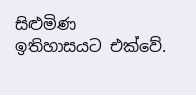සිළුමිණ ඉතිහාසයට එක්වේ.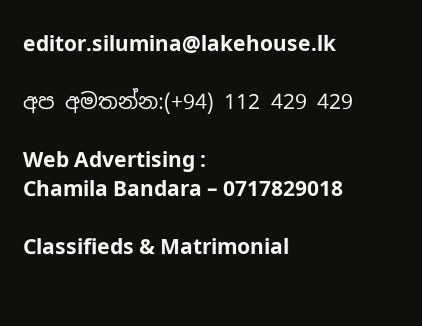editor.silumina@lakehouse.lk

අප අමතන්න:(+94) 112 429 429

Web Advertising :
Chamila Bandara – 0717829018

Classifieds & Matrimonial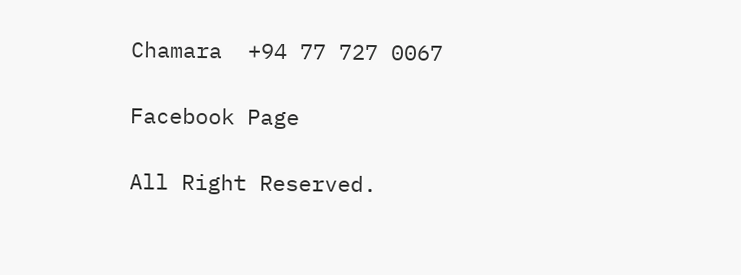Chamara  +94 77 727 0067

Facebook Page

All Right Reserved.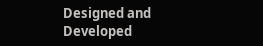Designed and Developed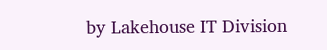by Lakehouse IT Division